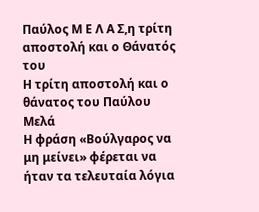Παύλος Μ Ε Λ Α Σ,η τρίτη αποστολή και ο Θάνατός του
Η τρίτη αποστολή και ο θάνατος του Παύλου Μελά
Η φράση «Βούλγαρος να μη μείνει» φέρεται να ήταν τα τελευταία λόγια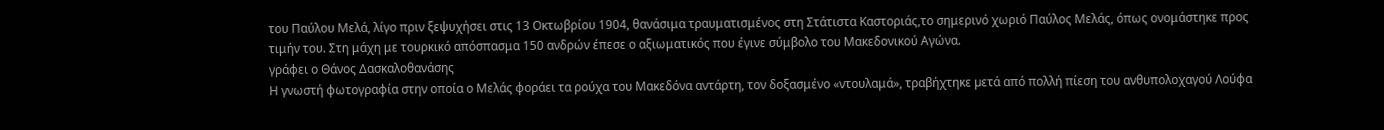του Παύλου Μελά, λίγο πριν ξεψυχήσει στις 13 Οκτωβρίου 1904, θανάσιμα τραυματισμένος στη Στάτιστα Καστοριάς,το σημερινό χωριό Παύλος Μελάς, όπως ονομάστηκε προς τιμήν του. Στη μάχη με τουρκικό απόσπασμα 150 ανδρών έπεσε ο αξιωματικός που έγινε σύμβολο του Μακεδονικού Αγώνα.
γράφει ο Θάνος Δασκαλοθανάσης
Η γνωστή φωτογραφία στην οποία ο Μελάς φοράει τα ρούχα του Μακεδόνα αντάρτη, τον δοξασμένο «ντουλαμά», τραβήχτηκε µετά από πολλή πίεση του ανθυπολοχαγού Λούφα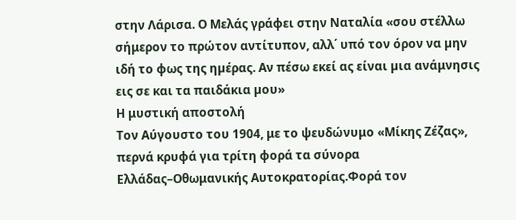στην Λάρισα. Ο Μελάς γράφει στην Ναταλία «σου στέλλω σήμερον το πρώτον αντίτυπον, αλλ΄ υπό τον όρον να µην ιδή το φως της ηµέρας. Αν πέσω εκεί ας είναι µια ανάμνησις εις σε και τα παιδάκια µου»
Η μυστική αποστολή
Τον Αύγουστο του 1904, με το ψευδώνυμο «Μίκης Ζέζας», περνά κρυφά για τρίτη φορά τα σύνορα Ελλάδας–Οθωμανικής Αυτοκρατορίας.Φορά τον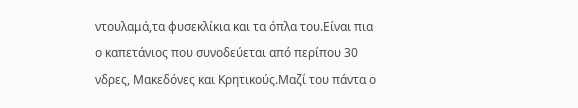ντουλαμά,τα φυσεκλίκια και τα όπλα του.Είναι πια ο καπετάνιος που συνοδεύεται από περίπου 30 νδρες, Μακεδόνες και Κρητικούς.Μαζί του πάντα ο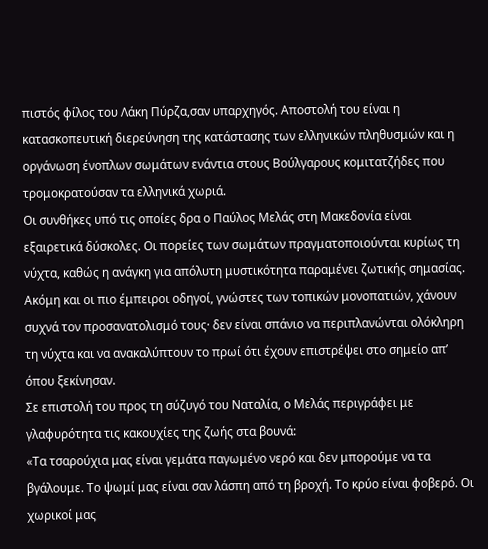πιστός φίλος του Λάκη Πύρζα,σαν υπαρχηγός. Αποστολή του είναι η κατασκοπευτική διερεύνηση της κατάστασης των ελληνικών πληθυσμών και η οργάνωση ένοπλων σωμάτων ενάντια στους Βούλγαρους κομιτατζήδες που τρομοκρατούσαν τα ελληνικά χωριά.
Οι συνθήκες υπό τις οποίες δρα ο Παύλος Μελάς στη Μακεδονία είναι εξαιρετικά δύσκολες. Οι πορείες των σωμάτων πραγματοποιούνται κυρίως τη νύχτα, καθώς η ανάγκη για απόλυτη μυστικότητα παραμένει ζωτικής σημασίας. Ακόμη και οι πιο έμπειροι οδηγοί, γνώστες των τοπικών μονοπατιών, χάνουν συχνά τον προσανατολισμό τους· δεν είναι σπάνιο να περιπλανώνται ολόκληρη τη νύχτα και να ανακαλύπτουν το πρωί ότι έχουν επιστρέψει στο σημείο απ’ όπου ξεκίνησαν.
Σε επιστολή του προς τη σύζυγό του Ναταλία, ο Μελάς περιγράφει με γλαφυρότητα τις κακουχίες της ζωής στα βουνά:
«Τα τσαρούχια μας είναι γεμάτα παγωμένο νερό και δεν μπορούμε να τα βγάλουμε. Το ψωμί μας είναι σαν λάσπη από τη βροχή. Το κρύο είναι φοβερό. Οι χωρικοί μας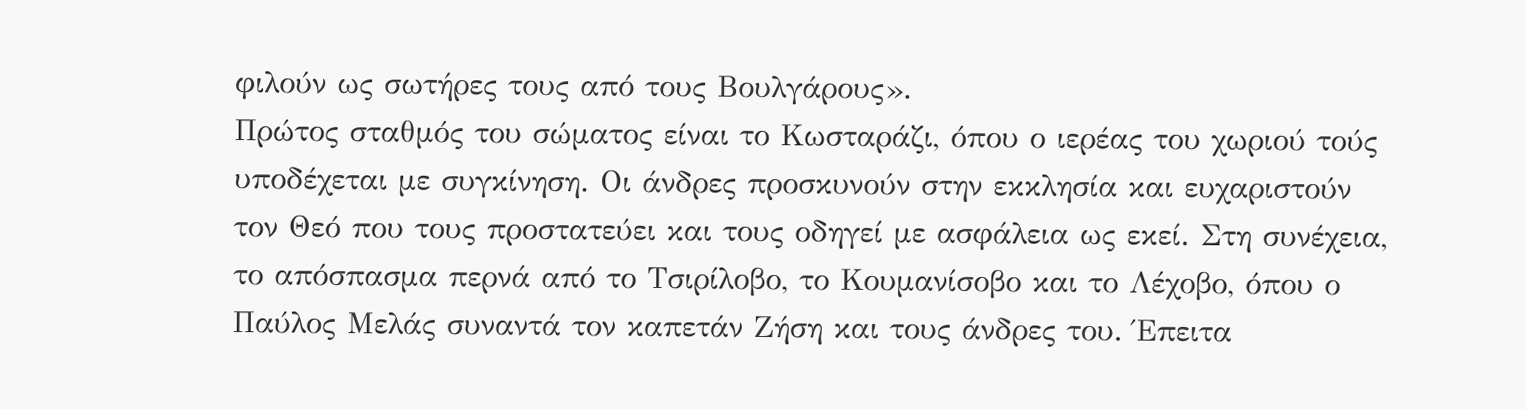φιλούν ως σωτήρες τους από τους Βουλγάρους».
Πρώτος σταθμός του σώματος είναι το Κωσταράζι, όπου ο ιερέας του χωριού τούς υποδέχεται με συγκίνηση. Οι άνδρες προσκυνούν στην εκκλησία και ευχαριστούν τον Θεό που τους προστατεύει και τους οδηγεί με ασφάλεια ως εκεί. Στη συνέχεια, το απόσπασμα περνά από το Τσιρίλοβο, το Κουμανίσοβο και το Λέχοβο, όπου ο Παύλος Μελάς συναντά τον καπετάν Ζήση και τους άνδρες του. Έπειτα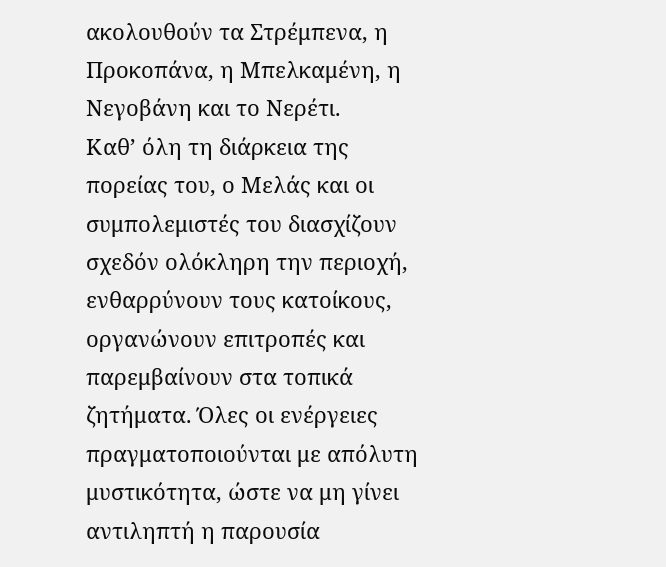ακολουθούν τα Στρέμπενα, η Προκοπάνα, η Μπελκαμένη, η Νεγοβάνη και το Νερέτι.
Καθ’ όλη τη διάρκεια της πορείας του, ο Μελάς και οι συμπολεμιστές του διασχίζουν σχεδόν ολόκληρη την περιοχή, ενθαρρύνουν τους κατοίκους, οργανώνουν επιτροπές και παρεμβαίνουν στα τοπικά ζητήματα. Όλες οι ενέργειες πραγματοποιούνται με απόλυτη μυστικότητα, ώστε να μη γίνει αντιληπτή η παρουσία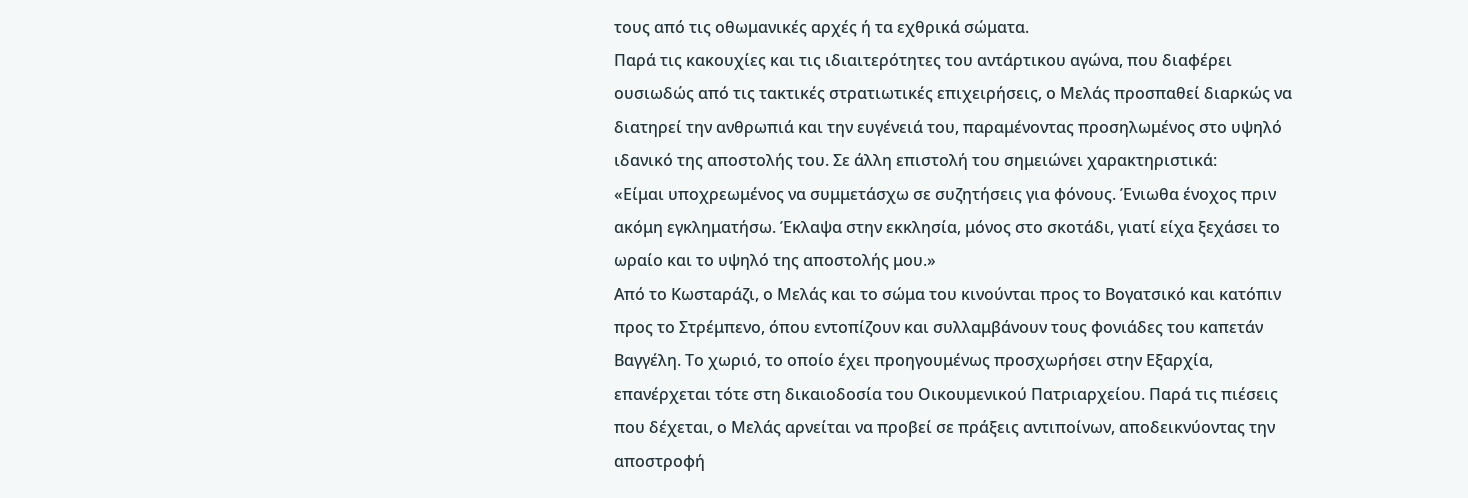τους από τις οθωμανικές αρχές ή τα εχθρικά σώματα.
Παρά τις κακουχίες και τις ιδιαιτερότητες του αντάρτικου αγώνα, που διαφέρει ουσιωδώς από τις τακτικές στρατιωτικές επιχειρήσεις, ο Μελάς προσπαθεί διαρκώς να διατηρεί την ανθρωπιά και την ευγένειά του, παραμένοντας προσηλωμένος στο υψηλό ιδανικό της αποστολής του. Σε άλλη επιστολή του σημειώνει χαρακτηριστικά:
«Είμαι υποχρεωμένος να συμμετάσχω σε συζητήσεις για φόνους. Ένιωθα ένοχος πριν ακόμη εγκληματήσω. Έκλαψα στην εκκλησία, μόνος στο σκοτάδι, γιατί είχα ξεχάσει το ωραίο και το υψηλό της αποστολής μου.»
Από το Κωσταράζι, ο Μελάς και το σώμα του κινούνται προς το Βογατσικό και κατόπιν προς το Στρέμπενο, όπου εντοπίζουν και συλλαμβάνουν τους φονιάδες του καπετάν Βαγγέλη. Το χωριό, το οποίο έχει προηγουμένως προσχωρήσει στην Εξαρχία, επανέρχεται τότε στη δικαιοδοσία του Οικουμενικού Πατριαρχείου. Παρά τις πιέσεις που δέχεται, ο Μελάς αρνείται να προβεί σε πράξεις αντιποίνων, αποδεικνύοντας την αποστροφή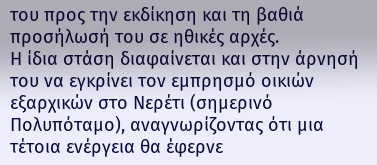του προς την εκδίκηση και τη βαθιά προσήλωσή του σε ηθικές αρχές.
Η ίδια στάση διαφαίνεται και στην άρνησή του να εγκρίνει τον εμπρησμό οικιών εξαρχικών στο Νερέτι (σημερινό Πολυπόταμο), αναγνωρίζοντας ότι μια τέτοια ενέργεια θα έφερνε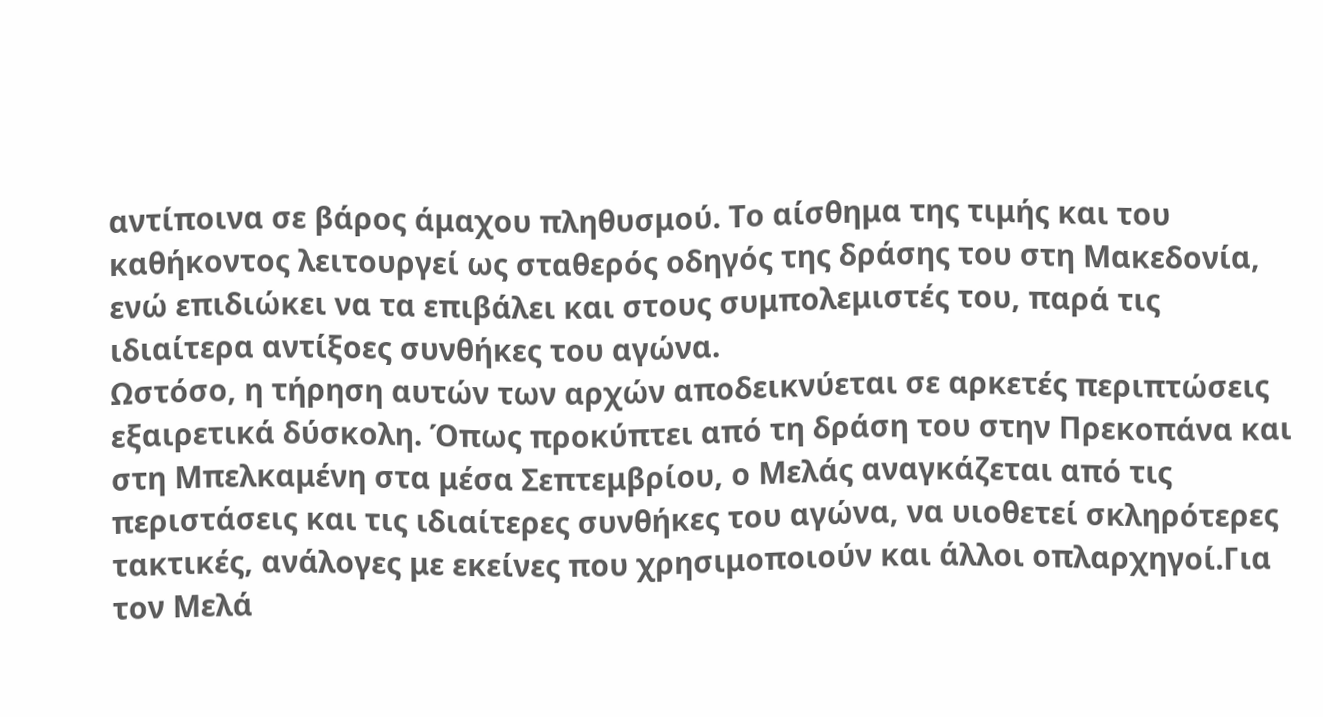αντίποινα σε βάρος άμαχου πληθυσμού. Το αίσθημα της τιμής και του καθήκοντος λειτουργεί ως σταθερός οδηγός της δράσης του στη Μακεδονία, ενώ επιδιώκει να τα επιβάλει και στους συμπολεμιστές του, παρά τις ιδιαίτερα αντίξοες συνθήκες του αγώνα.
Ωστόσο, η τήρηση αυτών των αρχών αποδεικνύεται σε αρκετές περιπτώσεις εξαιρετικά δύσκολη. Όπως προκύπτει από τη δράση του στην Πρεκοπάνα και στη Μπελκαμένη στα μέσα Σεπτεμβρίου, ο Μελάς αναγκάζεται από τις περιστάσεις και τις ιδιαίτερες συνθήκες του αγώνα, να υιοθετεί σκληρότερες τακτικές, ανάλογες με εκείνες που χρησιμοποιούν και άλλοι οπλαρχηγοί.Για τον Μελά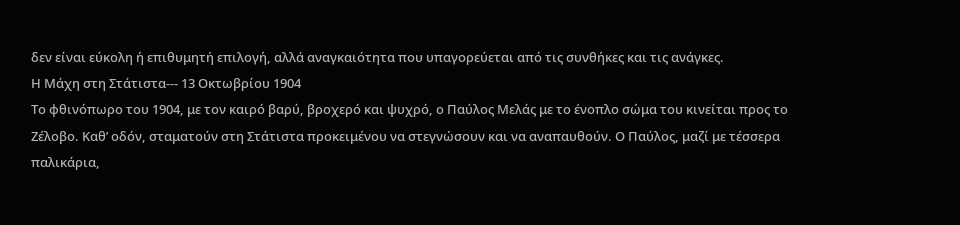δεν είναι εύκολη ή επιθυμητή επιλογή, αλλά αναγκαιότητα που υπαγορεύεται από τις συνθήκες και τις ανάγκες.
Η Μάχη στη Στάτιστα--- 13 Οκτωβρίου 1904
Το φθινόπωρο του 1904, με τον καιρό βαρύ, βροχερό και ψυχρό, ο Παύλος Μελάς με το ένοπλο σώμα του κινείται προς το Ζέλοβο. Καθ’ οδόν, σταματούν στη Στάτιστα προκειμένου να στεγνώσουν και να αναπαυθούν. Ο Παύλος, μαζί με τέσσερα παλικάρια,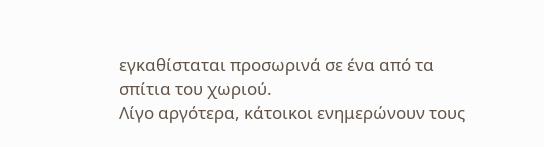εγκαθίσταται προσωρινά σε ένα από τα σπίτια του χωριού.
Λίγο αργότερα, κάτοικοι ενημερώνουν τους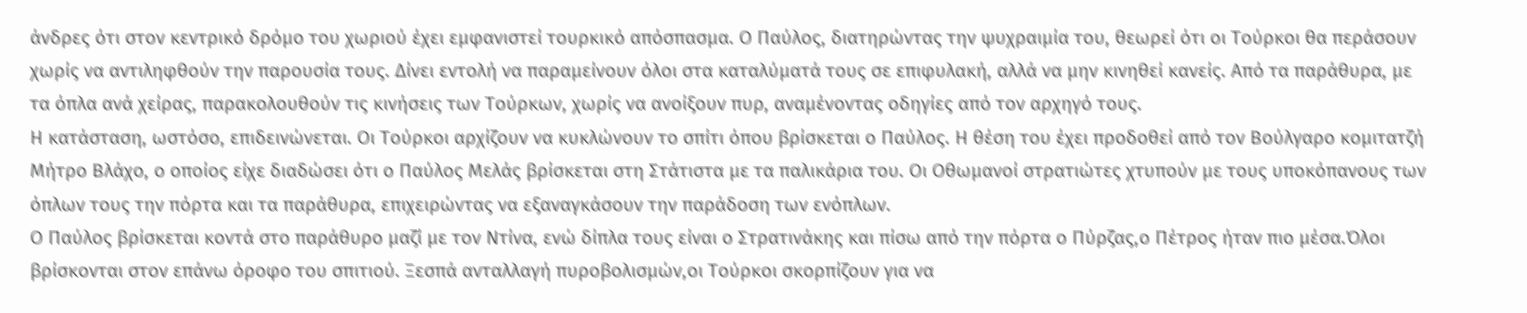άνδρες ότι στον κεντρικό δρόμο του χωριού έχει εμφανιστεί τουρκικό απόσπασμα. Ο Παύλος, διατηρώντας την ψυχραιμία του, θεωρεί ότι οι Τούρκοι θα περάσουν χωρίς να αντιληφθούν την παρουσία τους. Δίνει εντολή να παραμείνουν όλοι στα καταλύματά τους σε επιφυλακή, αλλά να μην κινηθεί κανείς. Από τα παράθυρα, με τα όπλα ανά χείρας, παρακολουθούν τις κινήσεις των Τούρκων, χωρίς να ανοίξουν πυρ, αναμένοντας οδηγίες από τον αρχηγό τους.
Η κατάσταση, ωστόσο, επιδεινώνεται. Οι Τούρκοι αρχίζουν να κυκλώνουν το σπίτι όπου βρίσκεται ο Παύλος. Η θέση του έχει προδοθεί από τον Βούλγαρο κομιτατζή Μήτρο Βλάχο, ο οποίος είχε διαδώσει ότι ο Παύλος Μελάς βρίσκεται στη Στάτιστα με τα παλικάρια του. Οι Οθωμανοί στρατιώτες χτυπούν με τους υποκόπανους των όπλων τους την πόρτα και τα παράθυρα, επιχειρώντας να εξαναγκάσουν την παράδοση των ενόπλων.
Ο Παύλος βρίσκεται κοντά στο παράθυρο μαζί με τον Ντίνα, ενώ δίπλα τους είναι ο Στρατινάκης και πίσω από την πόρτα ο Πύρζας,ο Πέτρος ήταν πιο μέσα.Όλοι βρίσκονται στον επάνω όροφο του σπιτιού. Ξεσπά ανταλλαγή πυροβολισμών,οι Τούρκοι σκορπίζουν για να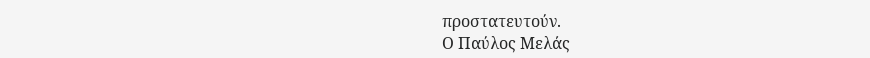προστατευτούν.
Ο Παύλος Μελάς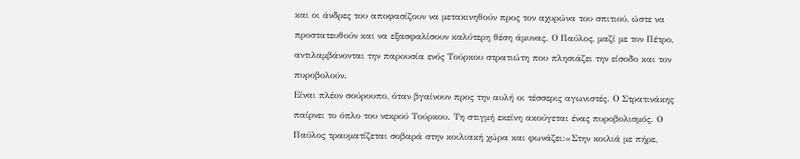και οι άνδρες του αποφασίζουν να μετακινηθούν προς τον αχυρώνα του σπιτιού, ώστε να προστατευθούν και να εξασφαλίσουν καλύτερη θέση άμυνας. Ο Παύλος, μαζί με τον Πέτρο, αντιλαμβάνονται την παρουσία ενός Τούρκου στρατιώτη που πλησιάζει την είσοδο και τον πυροβολούν.
Είναι πλέον σούρουπο, όταν βγαίνουν προς την αυλή οι τέσσερις αγωνιστές. Ο Στρατινάκης παίρνει το όπλο του νεκρού Τούρκου. Τη στιγμή εκείνη ακούγεται ένας πυροβολισμός. Ο Παύλος τραυματίζεται σοβαρά στην κοιλιακή χώρα και φωνάζει:«Στην κοιλιά με πήρε,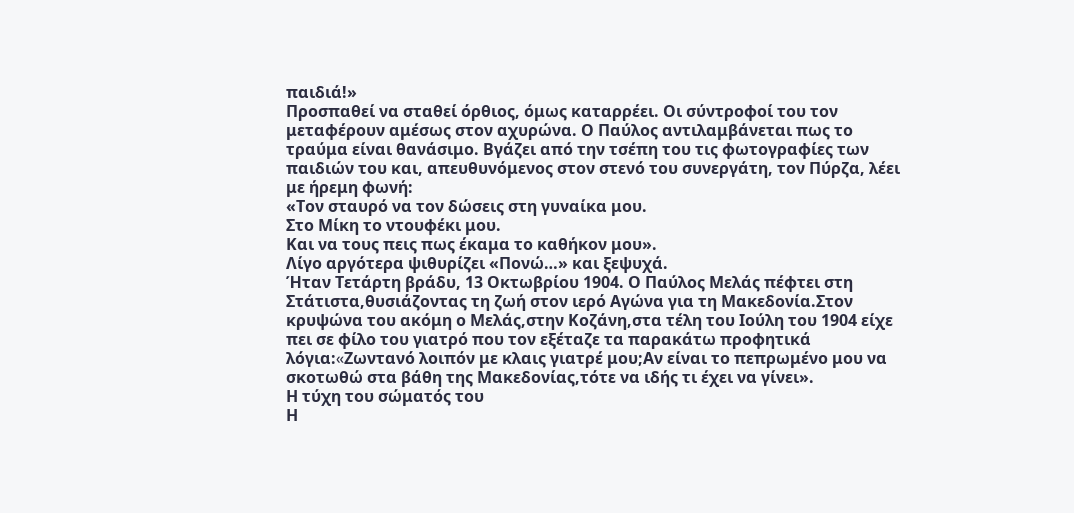παιδιά!»
Προσπαθεί να σταθεί όρθιος, όμως καταρρέει. Οι σύντροφοί του τον μεταφέρουν αμέσως στον αχυρώνα. Ο Παύλος αντιλαμβάνεται πως το τραύμα είναι θανάσιμο. Βγάζει από την τσέπη του τις φωτογραφίες των παιδιών του και, απευθυνόμενος στον στενό του συνεργάτη, τον Πύρζα, λέει με ήρεμη φωνή:
«Τον σταυρό να τον δώσεις στη γυναίκα μου.
Στο Μίκη το ντουφέκι μου.
Και να τους πεις πως έκαμα το καθήκον μου».
Λίγο αργότερα ψιθυρίζει «Πονώ…» και ξεψυχά.
Ήταν Τετάρτη βράδυ, 13 Οκτωβρίου 1904. Ο Παύλος Μελάς πέφτει στη Στάτιστα,θυσιάζοντας τη ζωή στον ιερό Αγώνα για τη Μακεδονία.Στον κρυψώνα του ακόμη ο Μελάς,στην Κοζάνη,στα τέλη του Ιούλη του 1904 είχε πει σε φίλο του γιατρό που τον εξέταζε τα παρακάτω προφητικά λόγια:«Zωντανό λοιπόν με κλαις γιατρέ μου;Αν είναι το πεπρωμένο μου να σκοτωθώ στα βάθη της Μακεδονίας,τότε να ιδής τι έχει να γίνει».
Η τύχη του σώματός του
Η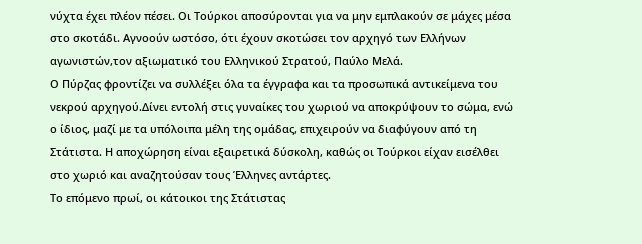νύχτα έχει πλέον πέσει. Οι Τούρκοι αποσύρονται για να μην εμπλακούν σε μάχες μέσα στο σκοτάδι. Αγνοούν ωστόσο, ότι έχουν σκοτώσει τον αρχηγό των Ελλήνων αγωνιστών,τον αξιωματικό του Ελληνικού Στρατού, Παύλο Μελά.
Ο Πύρζας φροντίζει να συλλέξει όλα τα έγγραφα και τα προσωπικά αντικείμενα του νεκρού αρχηγού.Δίνει εντολή στις γυναίκες του χωριού να αποκρύψουν το σώμα, ενώ ο ίδιος, μαζί με τα υπόλοιπα μέλη της ομάδας, επιχειρούν να διαφύγουν από τη Στάτιστα. Η αποχώρηση είναι εξαιρετικά δύσκολη, καθώς οι Τούρκοι είχαν εισέλθει στο χωριό και αναζητούσαν τους Έλληνες αντάρτες.
Το επόμενο πρωί, οι κάτοικοι της Στάτιστας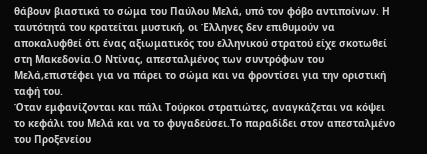θάβουν βιαστικά το σώμα του Παύλου Μελά, υπό τον φόβο αντιποίνων. Η ταυτότητά του κρατείται μυστική, οι Έλληνες δεν επιθυμούν να αποκαλυφθεί ότι ένας αξιωματικός του ελληνικού στρατού είχε σκοτωθεί στη Μακεδονία.Ο Ντίνας, απεσταλμένος των συντρόφων του Μελά,επιστέφει για να πάρει το σώμα και να φροντίσει για την οριστική ταφή του.
Όταν εμφανίζονται και πάλι Τούρκοι στρατιώτες, αναγκάζεται να κόψει το κεφάλι του Μελά και να το φυγαδεύσει.Το παραδίδει στον απεσταλμένο του Προξενείου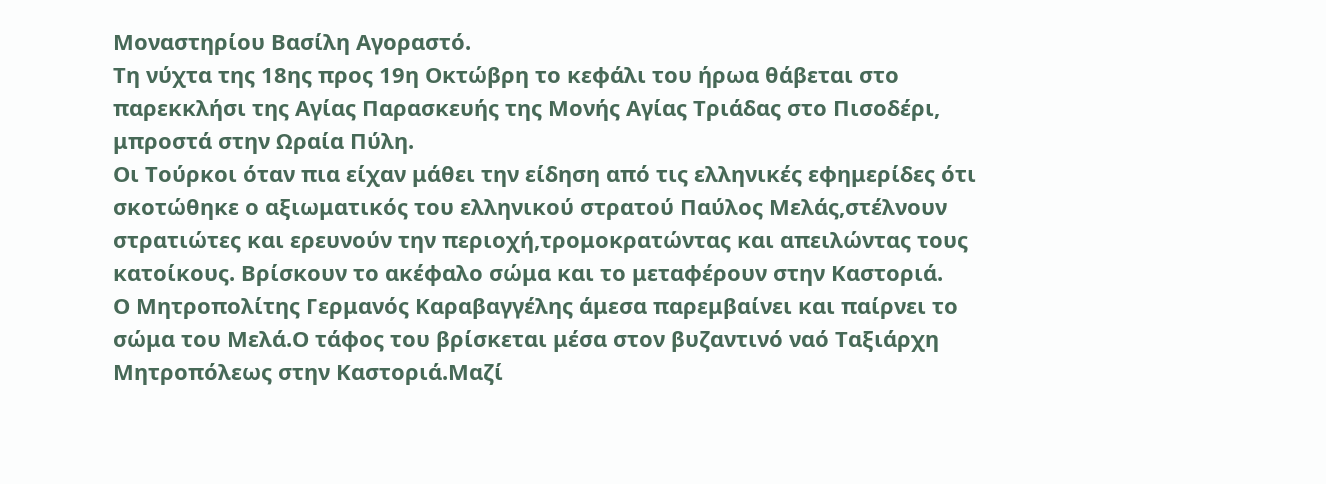Μοναστηρίου Βασίλη Αγοραστό.
Τη νύχτα της 18ης προς 19η Οκτώβρη το κεφάλι του ήρωα θάβεται στο παρεκκλήσι της Αγίας Παρασκευής της Μονής Αγίας Τριάδας στο Πισοδέρι, μπροστά στην Ωραία Πύλη.
Οι Τούρκοι όταν πια είχαν μάθει την είδηση από τις ελληνικές εφημερίδες ότι σκοτώθηκε ο αξιωματικός του ελληνικού στρατού Παύλος Μελάς,στέλνουν στρατιώτες και ερευνούν την περιοχή,τρομοκρατώντας και απειλώντας τους κατοίκους. Βρίσκουν το ακέφαλο σώμα και το μεταφέρουν στην Καστοριά.
Ο Μητροπολίτης Γερμανός Καραβαγγέλης άμεσα παρεμβαίνει και παίρνει το σώμα του Μελά.Ο τάφος του βρίσκεται μέσα στον βυζαντινό ναό Ταξιάρχη Μητροπόλεως στην Καστοριά.Μαζί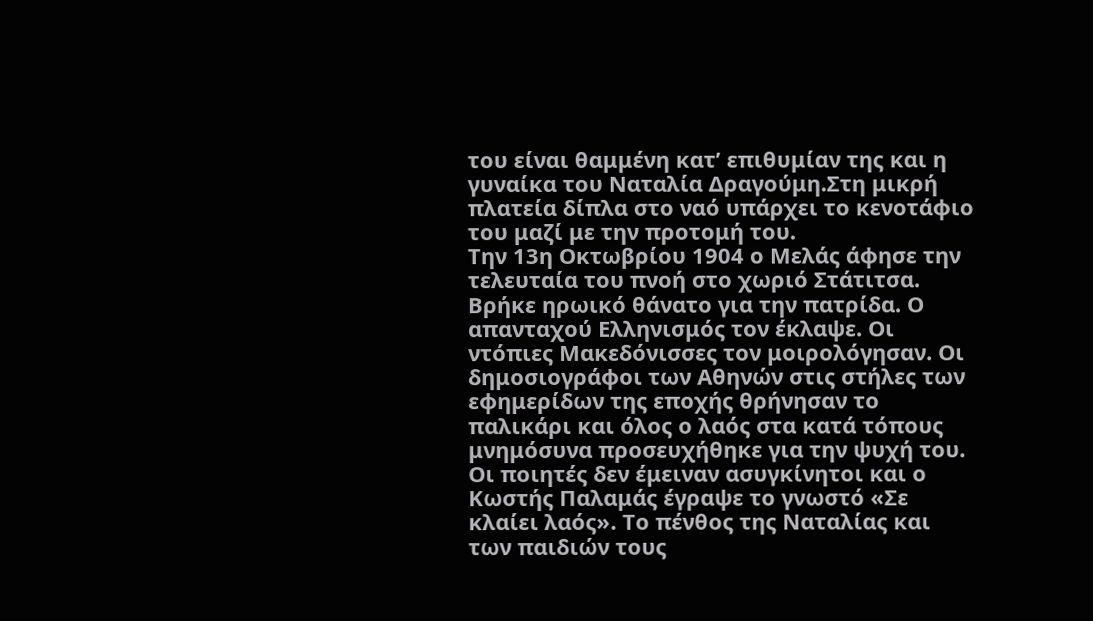του είναι θαμμένη κατ’ επιθυμίαν της και η γυναίκα του Ναταλία Δραγούμη.Στη μικρή πλατεία δίπλα στο ναό υπάρχει το κενοτάφιο του μαζί με την προτομή του.
Την 13η Οκτωβρίου 1904 ο Μελάς άφησε την τελευταία του πνοή στο χωριό Στάτιτσα. Βρήκε ηρωικό θάνατο για την πατρίδα. Ο απανταχού Ελληνισμός τον έκλαψε. Οι ντόπιες Μακεδόνισσες τον μοιρολόγησαν. Οι δημοσιογράφοι των Αθηνών στις στήλες των εφημερίδων της εποχής θρήνησαν το παλικάρι και όλος ο λαός στα κατά τόπους μνημόσυνα προσευχήθηκε για την ψυχή του. Οι ποιητές δεν έμειναν ασυγκίνητοι και ο Κωστής Παλαμάς έγραψε το γνωστό «Σε κλαίει λαός». Το πένθος της Ναταλίας και των παιδιών τους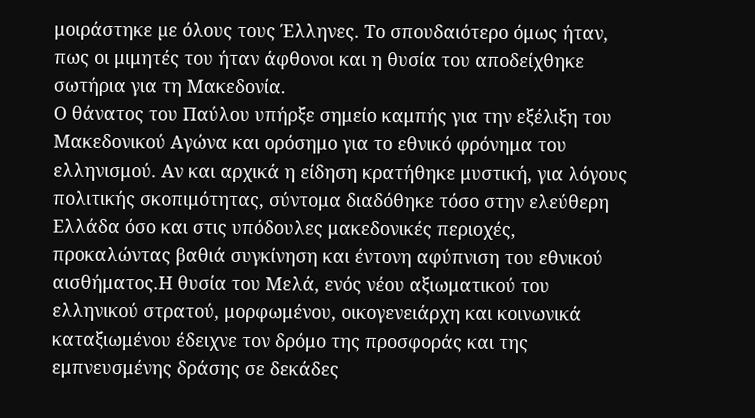μοιράστηκε µε όλους τους Έλληνες. Το σπουδαιότερο όμως ήταν, πως οι μιμητές του ήταν άφθονοι και η θυσία του αποδείχθηκε σωτήρια για τη Μακεδονία.
Ο θάνατος του Παύλου υπήρξε σημείο καμπής για την εξέλιξη του Μακεδονικού Αγώνα και ορόσημο για το εθνικό φρόνημα του ελληνισμού. Αν και αρχικά η είδηση κρατήθηκε μυστική, για λόγους πολιτικής σκοπιμότητας, σύντομα διαδόθηκε τόσο στην ελεύθερη Ελλάδα όσο και στις υπόδουλες μακεδονικές περιοχές, προκαλώντας βαθιά συγκίνηση και έντονη αφύπνιση του εθνικού αισθήματος.Η θυσία του Μελά, ενός νέου αξιωματικού του ελληνικού στρατού, μορφωμένου, οικογενειάρχη και κοινωνικά καταξιωμένου έδειχνε τον δρόμο της προσφοράς και της εμπνευσμένης δράσης σε δεκάδες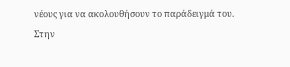νέους για να ακολουθήσουν το παράδειγμά του.
Στην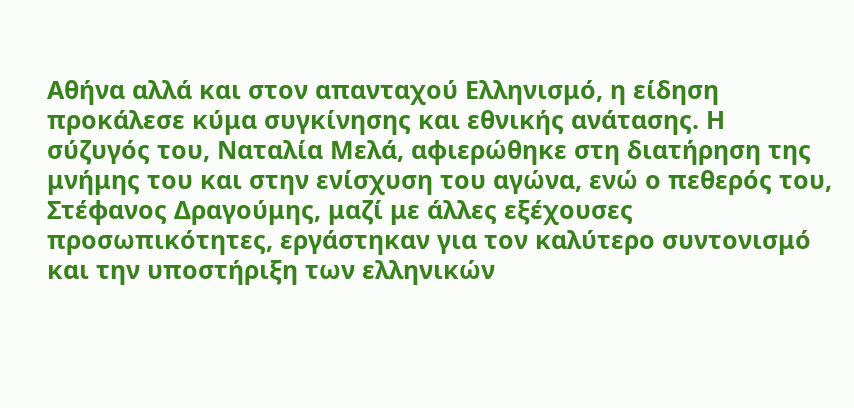Αθήνα αλλά και στον απανταχού Ελληνισμό, η είδηση προκάλεσε κύμα συγκίνησης και εθνικής ανάτασης. Η σύζυγός του, Ναταλία Μελά, αφιερώθηκε στη διατήρηση της μνήμης του και στην ενίσχυση του αγώνα, ενώ ο πεθερός του, Στέφανος Δραγούμης, μαζί με άλλες εξέχουσες προσωπικότητες, εργάστηκαν για τον καλύτερο συντονισμό και την υποστήριξη των ελληνικών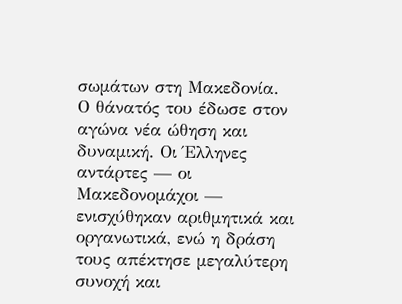σωμάτων στη Μακεδονία.
Ο θάνατός του έδωσε στον αγώνα νέα ώθηση και δυναμική. Οι Έλληνες αντάρτες — οι Μακεδονομάχοι — ενισχύθηκαν αριθμητικά και οργανωτικά, ενώ η δράση τους απέκτησε μεγαλύτερη συνοχή και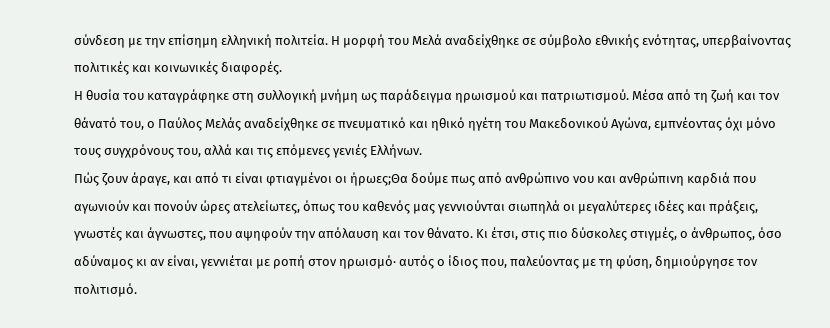σύνδεση με την επίσημη ελληνική πολιτεία. Η μορφή του Μελά αναδείχθηκε σε σύμβολο εθνικής ενότητας, υπερβαίνοντας πολιτικές και κοινωνικές διαφορές.
Η θυσία του καταγράφηκε στη συλλογική μνήμη ως παράδειγμα ηρωισμού και πατριωτισμού. Μέσα από τη ζωή και τον θάνατό του, ο Παύλος Μελάς αναδείχθηκε σε πνευματικό και ηθικό ηγέτη του Μακεδονικού Αγώνα, εμπνέοντας όχι μόνο τους συγχρόνους του, αλλά και τις επόμενες γενιές Ελλήνων.
Πώς ζουν άραγε, και από τι είναι φτιαγμένοι οι ήρωες;Θα δούμε πως από ανθρώπινο νου και ανθρώπινη καρδιά που αγωνιούν και πονούν ώρες ατελείωτες, όπως του καθενός μας γεννιούνται σιωπηλά οι μεγαλύτερες ιδέες και πράξεις, γνωστές και άγνωστες, που αψηφούν την απόλαυση και τον θάνατο. Κι έτσι, στις πιο δύσκολες στιγμές, ο άνθρωπος, όσο αδύναμος κι αν είναι, γεννιέται με ροπή στον ηρωισμό· αυτός ο ίδιος που, παλεύοντας με τη φύση, δημιούργησε τον πολιτισμό.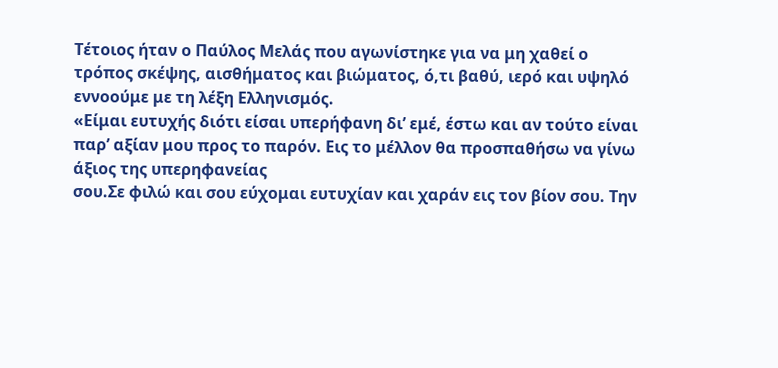Τέτοιος ήταν ο Παύλος Μελάς που αγωνίστηκε για να μη χαθεί ο τρόπος σκέψης, αισθήματος και βιώματος, ό,τι βαθύ, ιερό και υψηλό εννοούμε με τη λέξη Ελληνισμός.
«Είμαι ευτυχής διότι είσαι υπερήφανη δι’ εμέ, έστω και αν τούτο είναι παρ’ αξίαν μου προς το παρόν. Εις το μέλλον θα προσπαθήσω να γίνω άξιος της υπερηφανείας
σου.Σε φιλώ και σου εύχομαι ευτυχίαν και χαράν εις τον βίον σου. Την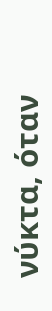νύκτα, όταν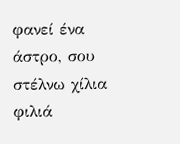φανεί ένα άστρο, σου στέλνω χίλια φιλιά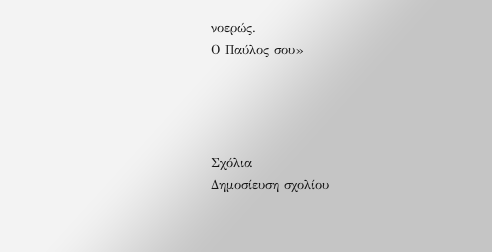νοερώς.
Ο Παύλος σου»




Σχόλια
Δημοσίευση σχολίου